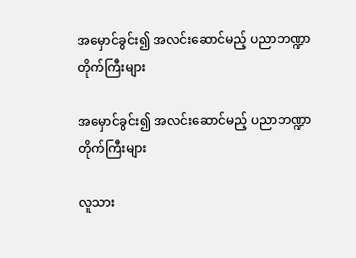အမှောင်ခွင်း၍ အလင်းဆောင်မည့် ပညာဘဏ္ဍာတိုက်ကြီးများ

အမှောင်ခွင်း၍ အလင်းဆောင်မည့် ပညာဘဏ္ဍာတိုက်ကြီးများ

လူသား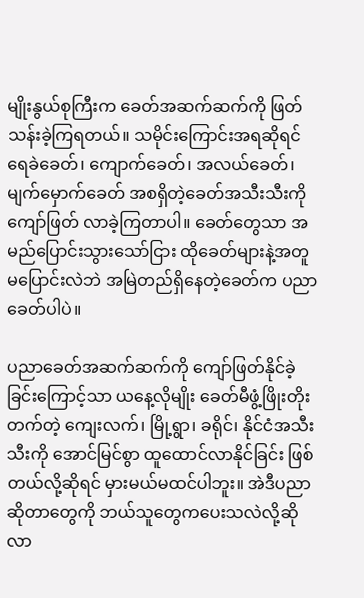မျိုးနွယ်စုကြီးက ခေတ်အဆက်ဆက်ကို ဖြတ်သန်းခဲ့ကြရတယ်။ သမိုင်းကြောင်းအရဆိုရင် ရေခဲခေတ်၊ ကျောက်ခေတ်၊ အလယ်ခေတ်၊ မျက်မှောက်ခေတ် အစရှိတဲ့ခေတ်အသီးသီးကို ကျော်ဖြတ် လာခဲ့ကြတာပါ။ ခေတ်တွေသာ အမည်ပြောင်းသွားသော်ငြား ထိုခေတ်များနဲ့အတူ မပြောင်းလဲဘဲ အမြဲတည်ရှိနေတဲ့ခေတ်က ပညာခေတ်ပါပဲ။

ပညာခေတ်အဆက်ဆက်ကို ကျော်ဖြတ်နိုင်ခဲ့ခြင်းကြောင့်သာ ယနေ့လိုမျိုး ခေတ်မီဖွံ့ဖြိုးတိုးတက်တဲ့ ကျေးလက်၊ မြို့ရွာ၊ ခရိုင်၊ နိုင်ငံအသီးသီးကို အောင်မြင်စွာ ထူထောင်လာနိုင်ခြင်း ဖြစ်တယ်လို့ဆိုရင် မှားမယ်မထင်ပါဘူး။ အဲဒီပညာဆိုတာတွေကို ဘယ်သူတွေကပေးသလဲလို့ဆိုလာ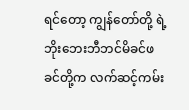ရင်တော့ ကျွန်တော်တို့ ရဲ့ ဘိုးဘေးဘီဘင်မိခင်ဖခင်တို့က လက်ဆင့်ကမ်း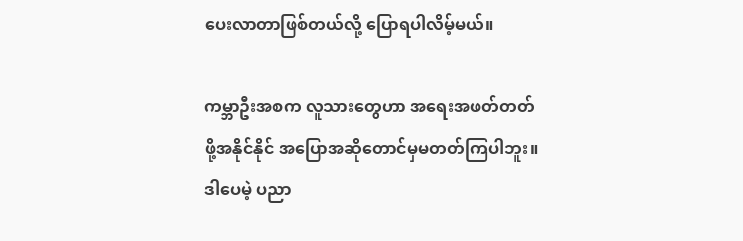ပေးလာတာဖြစ်တယ်လို့ ပြောရပါလိမ့်မယ်။

ကမ္ဘာဦးအစက လူသားတွေဟာ အရေးအဖတ်တတ်ဖို့အနိုင်နိုင် အပြောအဆိုတောင်မှမတတ်ကြပါဘူး။ ဒါပေမဲ့ ပညာ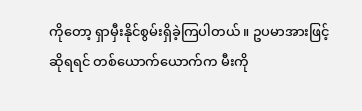ကိုတော့ ရှာမှီးနိုင်စွမ်းရှိခဲ့ကြပါတယ်။ ဥပမာအားဖြင့်ဆိုရရင် တစ်ယောက်ယောက်က မီးကို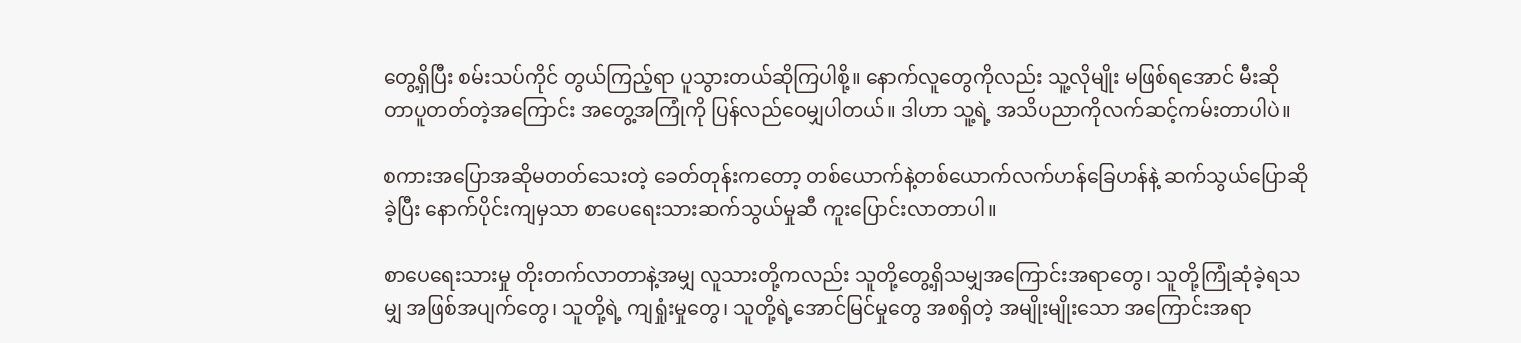တွေ့ရှိပြီး စမ်းသပ်ကိုင် တွယ်ကြည့်ရာ ပူသွားတယ်ဆိုကြပါစို့။ နောက်လူတွေကိုလည်း သူ့လိုမျိုး မဖြစ်ရအောင် မီးဆိုတာပူတတ်တဲ့အကြောင်း အတွေ့အကြုံကို ပြန်လည်ဝေမျှပါတယ်။ ဒါဟာ သူ့ရဲ့ အသိပညာကိုလက်ဆင့်ကမ်းတာပါပဲ။

စကားအပြောအဆိုမတတ်သေးတဲ့ ခေတ်တုန်းကတော့ တစ်ယောက်နဲ့တစ်ယောက်လက်ဟန်ခြေဟန်နဲ့ ဆက်သွယ်ပြောဆိုခဲ့ပြီး နောက်ပိုင်းကျမှသာ စာပေရေးသားဆက်သွယ်မှုဆီ ကူးပြောင်းလာတာပါ။

စာပေရေးသားမှု တိုးတက်လာတာနဲ့အမျှ လူသားတို့ကလည်း သူတို့တွေ့ရှိသမျှအကြောင်းအရာတွေ၊ သူတို့ကြုံဆုံခဲ့ရသမျှ အဖြစ်အပျက်တွေ၊ သူတို့ရဲ့ ကျရှုံးမှုတွေ၊ သူတို့ရဲ့အောင်မြင်မှုတွေ အစရှိတဲ့ အမျိုးမျိုးသော အကြောင်းအရာ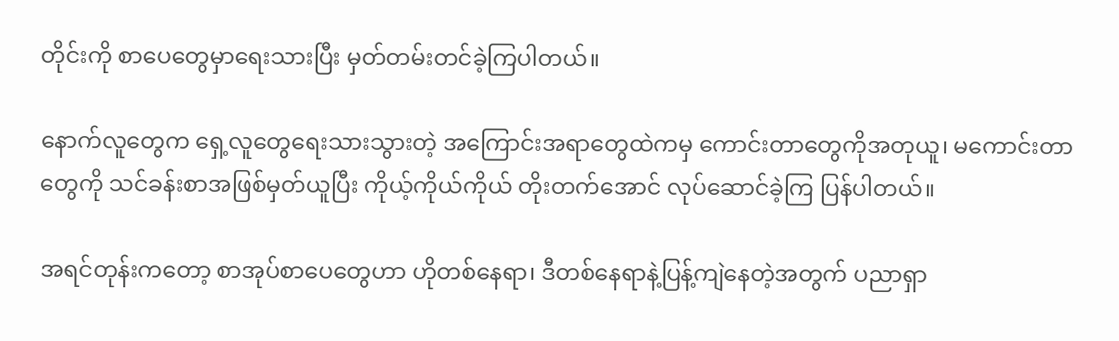တိုင်းကို စာပေတွေမှာရေးသားပြီး မှတ်တမ်းတင်ခဲ့ကြပါတယ်။

နောက်လူတွေက ရှေ့လူတွေရေးသားသွားတဲ့ အကြောင်းအရာတွေထဲကမှ ကောင်းတာတွေကိုအတုယူ၊ မကောင်းတာတွေကို သင်ခန်းစာအဖြစ်မှတ်ယူပြီး ကိုယ့်ကိုယ်ကိုယ် တိုးတက်အောင် လုပ်ဆောင်ခဲ့ကြ ပြန်ပါတယ်။

အရင်တုန်းကတော့ စာအုပ်စာပေတွေဟာ ဟိုတစ်နေရာ၊ ဒီတစ်နေရာနဲ့ပြန့်ကျဲနေတဲ့အတွက် ပညာရှာ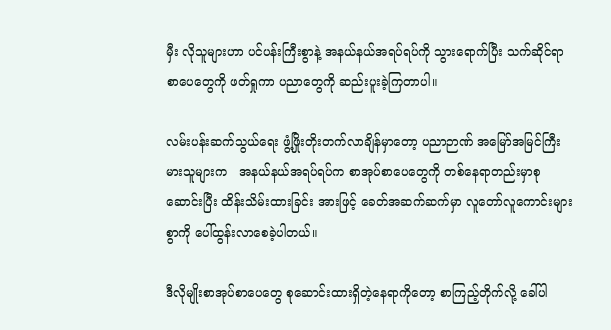မှီး လိုသူများဟာ ပင်ပန်းကြီးစွာနဲ့ အနယ်နယ်အရပ်ရပ်ကို သွားရောက်ပြီး သက်ဆိုင်ရာ စာပေတွေကို ဖတ်ရှုကာ ပညာတွေကို ဆည်းပူးခဲ့ကြတာပါ။

လမ်းပန်းဆက်သွယ်ရေး ဖွံ့ဖြိုးတိုးတက်လာချိန်မှာတော့ ပညာဉာဏ် အမြော်အမြင်ကြီးမားသူများက   အနယ်နယ်အရပ်ရပ်က စာအုပ်စာပေတွေကို တစ်နေရာတည်းမှာစုဆောင်းပြီး ထိန်းသိမ်းထားခြင်း အားဖြင့် ခေတ်အဆက်ဆက်မှာ လူတော်လူကောင်းများစွာကို ပေါ်ထွန်းလာစေခဲ့ပါတယ်။

ဒီလိုမျိုးစာအုပ်စာပေတွေ စုဆောင်းထားရှိတဲ့နေရာကိုတော့ စာကြည့်တိုက်လို့ ခေါ်ပါ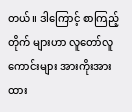တယ်။ ဒါကြောင့် စာကြည့်တိုက် များဟာ လူတော်လူကောင်းများ အားကိုးအားထား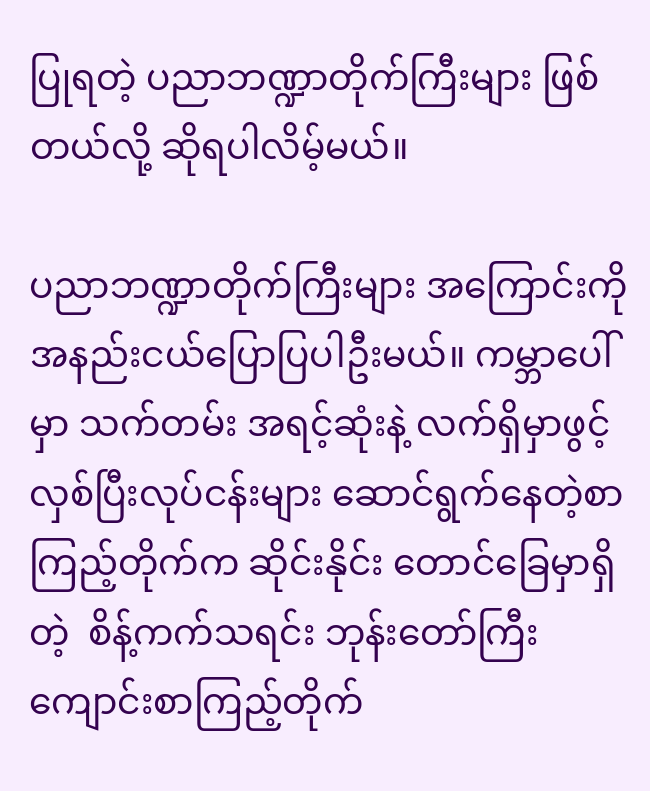ပြုရတဲ့ ပညာဘဏ္ဍာတိုက်ကြီးများ ဖြစ်တယ်လို့ ဆိုရပါလိမ့်မယ်။

ပညာဘဏ္ဍာတိုက်ကြီးများ အကြောင်းကို အနည်းငယ်ပြောပြပါဦးမယ်။ ကမ္ဘာပေါ်မှာ သက်တမ်း အရင့်ဆုံးနဲ့ လက်ရှိမှာဖွင့်လှစ်ပြီးလုပ်ငန်းများ ဆောင်ရွက်နေတဲ့စာကြည့်တိုက်က ဆိုင်းနိုင်း တောင်ခြေမှာရှိတဲ့  စိန့်ကက်သရင်း ဘုန်းတော်ကြီး ကျောင်းစာကြည့်တိုက်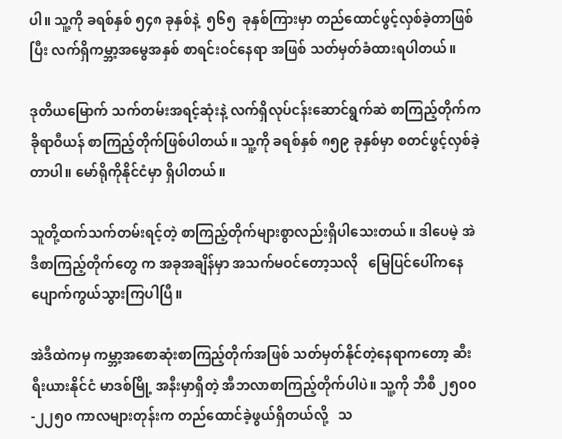ပါ။ သူ့ကို ခရစ်နှစ် ၅၄၈ ခုနှစ်နဲ့  ၅၆၅  ခုနှစ်ကြားမှာ တည်ထောင်ဖွင့်လှစ်ခဲ့တာဖြစ်ပြီး လက်ရှိကမ္ဘာ့အမွေအနှစ် စာရင်းဝင်နေရာ အဖြစ် သတ်မှတ်ခံထားရပါတယ်။

ဒုတိယမြောက် သက်တမ်းအရင့်ဆုံးနဲ့ လက်ရှိလုပ်ငန်းဆောင်ရွက်ဆဲ စာကြည့်တိုက်က ခိုရာဝီယန် စာကြည့်တိုက်ဖြစ်ပါတယ်။ သူ့ကို ခရစ်နှစ် ၈၅၉ ခုနှစ်မှာ စတင်ဖွင့်လှစ်ခဲ့တာပါ။ မော်ရိုကိုနိုင်ငံမှာ ရှိပါတယ်။

သူတို့ထက်သက်တမ်းရင့်တဲ့ စာကြည့်တိုက်များစွာလည်းရှိပါသေးတယ်။ ဒါပေမဲ့ အဲဒီစာကြည့်တိုက်တွေ က အခုအချိန်မှာ အသက်မဝင်တော့သလို   မြေပြင်ပေါ်ကနေ ပျောက်ကွယ်သွားကြပါပြီ။

အဲဒီထဲကမှ ကမ္ဘာ့အစောဆုံးစာကြည့်တိုက်အဖြစ် သတ်မှတ်နိုင်တဲ့နေရာကတော့ ဆီးရီးယားနိုင်ငံ မာဒစ်မြို့ အနီးမှာရှိတဲ့ အီဘလာစာကြည့်တိုက်ပါပဲ။ သူ့ကို ဘီစီ ၂၅၀၀-၂၂၅၀ ကာလများတုန်းက တည်ထောင်ခဲ့ဖွယ်ရှိတယ်လို့   သ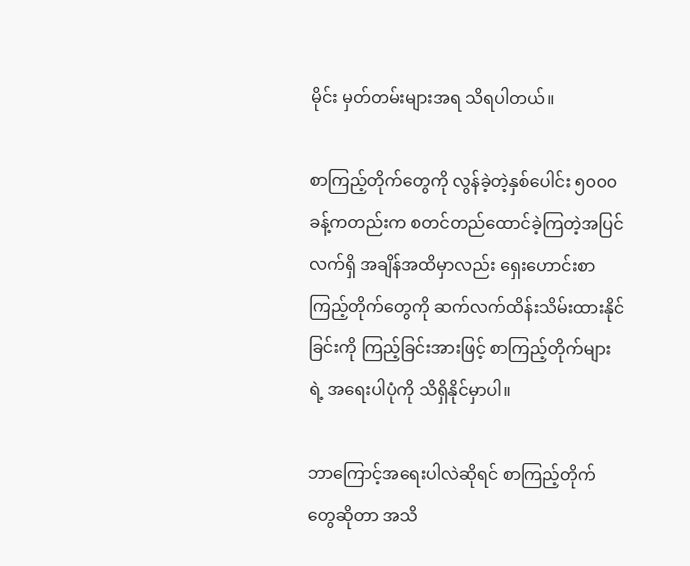မိုင်း မှတ်တမ်းများအရ သိရပါတယ်။

စာကြည့်တိုက်တွေကို လွန်ခဲ့တဲ့နှစ်ပေါင်း ၅၀၀၀ ခန့်ကတည်းက စတင်တည်ထောင်ခဲ့ကြတဲ့အပြင်   လက်ရှိ အချိန်အထိမှာလည်း ရှေးဟောင်းစာကြည့်တိုက်တွေကို ဆက်လက်ထိန်းသိမ်းထားနိုင်ခြင်းကို ကြည့်ခြင်းအားဖြင့် စာကြည့်တိုက်များရဲ့ အရေးပါပုံကို သိရှိနိုင်မှာပါ။

ဘာကြောင့်အရေးပါလဲဆိုရင် စာကြည့်တိုက်တွေဆိုတာ အသိ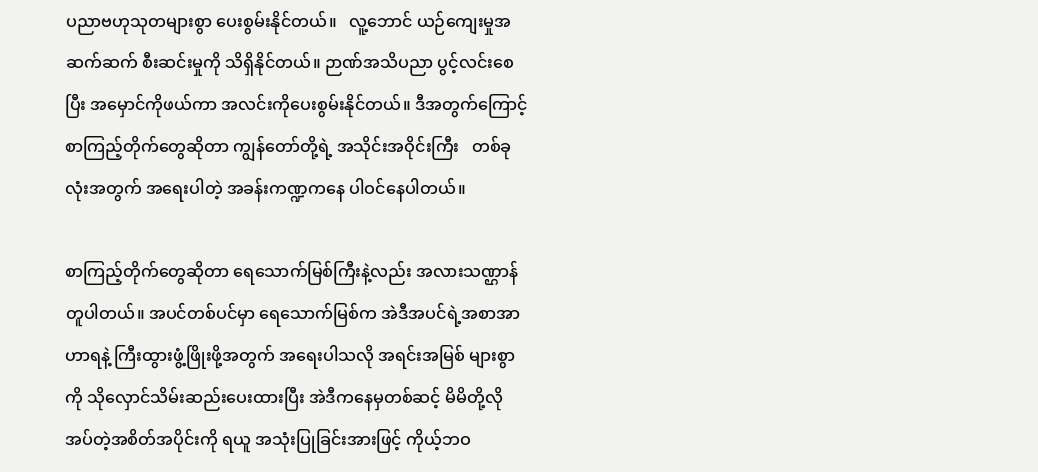ပညာဗဟုသုတများစွာ ပေးစွမ်းနိုင်တယ်။   လူ့ဘောင် ယဉ်ကျေးမှုအဆက်ဆက် စီးဆင်းမှုကို သိရှိနိုင်တယ်။ ဉာဏ်အသိပညာ ပွင့်လင်းစေပြီး အမှောင်ကိုဖယ်ကာ အလင်းကိုပေးစွမ်းနိုင်တယ်။ ဒီအတွက်ကြောင့် စာကြည့်တိုက်တွေဆိုတာ ကျွန်တော်တို့ရဲ့ အသိုင်းအဝိုင်းကြီး   တစ်ခုလုံးအတွက် အရေးပါတဲ့ အခန်းကဏ္ဍကနေ ပါဝင်နေပါတယ်။

စာကြည့်တိုက်တွေဆိုတာ ရေသောက်မြစ်ကြီးနဲ့လည်း အလားသဏ္ဌာန်တူပါတယ်။ အပင်တစ်ပင်မှာ ရေသောက်မြစ်က အဲဒီအပင်ရဲ့အစာအာဟာရနဲ့ ကြီးထွားဖွံ့ဖြိုးဖို့အတွက် အရေးပါသလို အရင်းအမြစ် များစွာကို သိုလှောင်သိမ်းဆည်းပေးထားပြီး အဲဒီကနေမှတစ်ဆင့် မိမိတို့လိုအပ်တဲ့အစိတ်အပိုင်းကို ရယူ အသုံးပြုခြင်းအားဖြင့် ကိုယ့်ဘဝ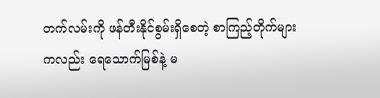တက်လမ်းကို ဖန်တီးနိုင်စွမ်းရှိစေတဲ့ စာကြည့်တိုက်များကလည်း ရေသောက်မြစ်နဲ့ မ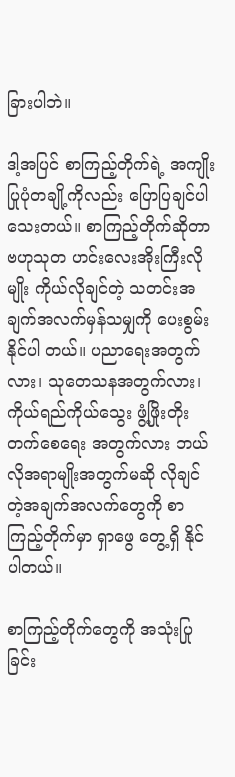ခြားပါဘဲ။

ဒါ့အပြင် စာကြည့်တိုက်ရဲ့ အကျိုးပြုပုံတချို့ကိုလည်း ပြောပြချင်ပါသေးတယ်။ စာကြည့်တိုက်ဆိုတာ ဗဟုသုတ ဟင်းလေးအိုးကြီးလိုမျိုး ကိုယ်လိုချင်တဲ့ သတင်းအချက်အလက်မှန်သမျှကို ပေးစွမ်းနိုင်ပါ တယ်။ ပညာရေးအတွက်လား၊ သုတေသနအတွက်လား၊ ကိုယ်ရည်ကိုယ်သွေး ဖွံ့ဖြိုးတိုးတက်စေရေး အတွက်လား ဘယ်လိုအရာမျိုးအတွက်မဆို လိုချင်တဲ့အချက်အလက်တွေကို စာကြည့်တိုက်မှာ ရှာဖွေ တွေ့ရှိ နိုင်ပါတယ်။

စာကြည့်တိုက်တွေကို အသုံးပြုခြင်း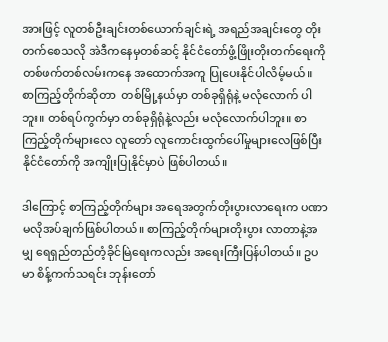အားဖြင့် လူတစ်ဦးချင်းတစ်ယောက်ချင်းရဲ့ အရည်အချင်းတွေ တိုးတက်စေသလို အဲဒီကနေမှတစ်ဆင့် နိုင်ငံတော်ဖွံ့ဖြိုးတိုးတက်ရေးကို တစ်ဖက်တစ်လမ်းကနေ အထောက်အကူ ပြုပေးနိုင်ပါလိမ့်မယ်။   စာကြည့်တိုက်ဆိုတာ  တစ်မြို့နယ်မှာ တစ်ခုရှိရုံနဲ့ မလုံလောက် ပါဘူး။ တစ်ရပ်ကွက်မှာ တစ်ခုရှိရုံနဲ့လည်း မလုံလောက်ပါဘူး။ စာကြည့်တိုက်များလေ လူတော် လူကောင်းထွက်ပေါ်မှုများလေဖြစ်ပြီး နိုင်ငံတော်ကို အကျိုးပြုနိုင်မှာပဲ ဖြစ်ပါတယ်။

ဒါကြောင့် စာကြည့်တိုက်များ အရေအတွက်တိုးပွားလာရေးက ပဏာမလိုအပ်ချက်ဖြစ်ပါတယ်။ စာကြည့်တိုက်များတိုးပွား လာတာနဲ့အမျှ ရေရှည်တည်တံ့ခိုင်မြဲရေးကလည်း အရေးကြီးပြန်ပါတယ်။ ဥပမာ စိန့်ကက်သရင်း ဘုန်းတော်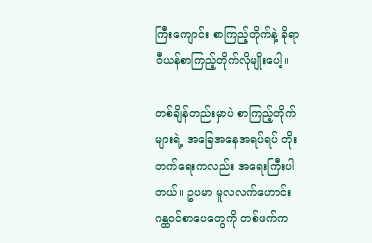ကြီးကျောင်း စာကြည့်တိုက်နဲ့ ခိုရာဝီယန်စာကြည့်တိုက်လိုမျိုးပေါ့။

တစ်ချိန်တည်းမှာပဲ စာကြည့်တိုက်များရဲ့ အခြေအနေအရပ်ရပ် တိုးတက်ရေးကလည်း အရေးကြီးပါ တယ်။ ဥပမာ မူလလက်ဟောင်း ဂန္ထဝင်စာပေတွေကို တစ်ဖက်က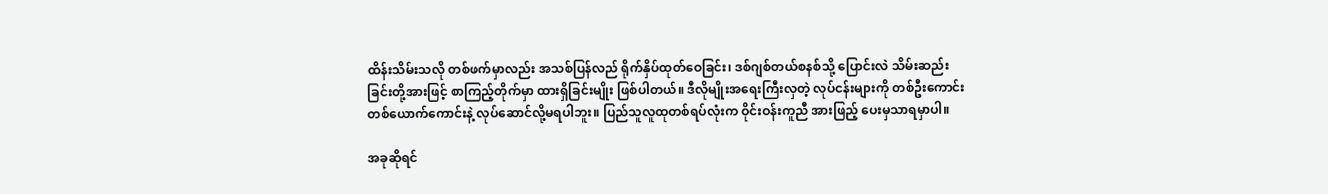ထိန်းသိမ်းသလို တစ်ဖက်မှာလည်း အသစ်ပြန်လည် ရိုက်နှိပ်ထုတ်ဝေခြင်း၊ ဒစ်ဂျစ်တယ်စနစ်သို့ ပြောင်းလဲ သိမ်းဆည်းခြင်းတို့အားဖြင့် စာကြည့်တိုက်မှာ ထားရှိခြင်းမျိုး ဖြစ်ပါတယ်။ ဒီလိုမျိုးအရေးကြီးလှတဲ့ လုပ်ငန်းများကို တစ်ဦးကောင်း တစ်ယောက်ကောင်းနဲ့ လုပ်ဆောင်လို့မရပါဘူး။ ပြည်သူလူထုတစ်ရပ်လုံးက ဝိုင်းဝန်းကူညီ အားဖြည့် ပေးမှသာရမှာပါ။

အခုဆိုရင်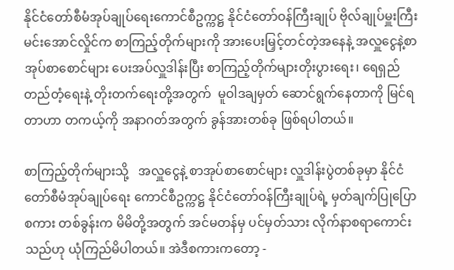နိုင်ငံတော်စီမံအုပ်ချုပ်ရေးကောင်စီဥက္ကဋ္ဌ နိုင်ငံတော်ဝန်ကြီးချုပ် ဗိုလ်ချုပ်မှူးကြီး မင်းအောင်လှိုင်က စာကြည့်တိုက်များကို အားပေးမြှင့်တင်တဲ့အနေနဲ့ အလှူငွေနဲ့စာအုပ်စာစောင်များ ပေးအပ်လှူဒါန်းပြီး စာကြည့်တိုက်များတိုးပွားရေး၊ ရေရှည်တည်တံ့ရေးနဲ့ တိုးတက်ရေးတို့အတွက်  မူဝါဒချမှတ် ဆောင်ရွက်နေတာကို မြင်ရတာဟာ တကယ့်ကို အနာဂတ်အတွက် ခွန်အားတစ်ခု ဖြစ်ရပါတယ်။

စာကြည့်တိုက်များသို့   အလှူငွေနဲ့ စာအုပ်စာစောင်များ လှူဒါန်းပွဲတစ်ခုမှာ နိုင်ငံတော်စီမံအုပ်ချုပ်ရေး ကောင်စီဥက္ကဋ္ဌ နိုင်ငံတော်ဝန်ကြီးချုပ်ရဲ့ မှတ်ချက်ပြုပြောစကား တစ်ခွန်းက မိမိတို့အတွက် အင်မတန်မှ ပင်မှတ်သား လိုက်နာစရာကောင်းသည်ဟု ယုံကြည်မိပါတယ်။ အဲဒီစကားကတော့ -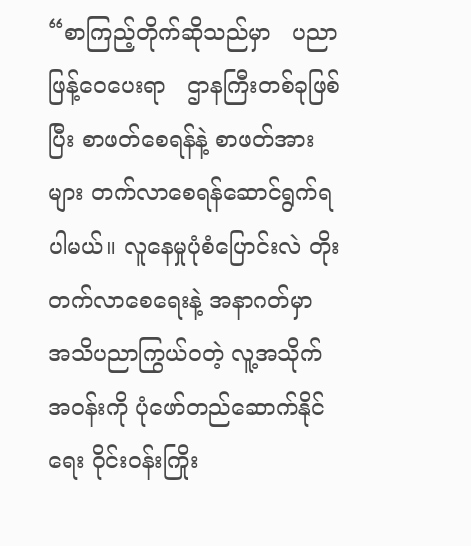“စာကြည့်တိုက်ဆိုသည်မှာ   ပညာဖြန့်ဝေပေးရာ   ဌာနကြီးတစ်ခုဖြစ်ပြီး စာဖတ်စေရန်နဲ့ စာဖတ်အား များ တက်လာစေရန်ဆောင်ရွက်ရပါမယ်။ လူနေမှုပုံစံပြောင်းလဲ တိုးတက်လာစေရေးနဲ့ အနာဂတ်မှာ အသိပညာကြွယ်ဝတဲ့ လူ့အသိုက်အဝန်းကို ပုံဖော်တည်ဆောက်နိုင်ရေး ဝိုင်းဝန်းကြိုး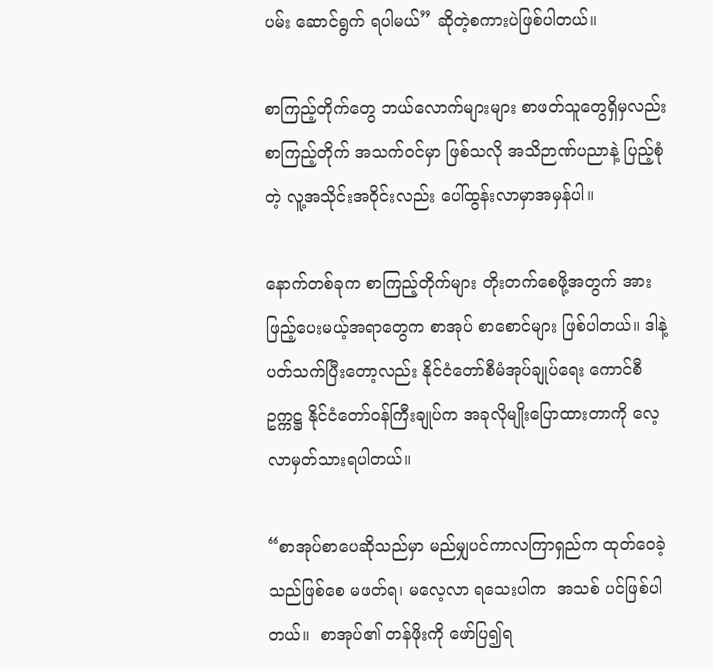ပမ်း ဆောင်ရွက် ရပါမယ်” ဆိုတဲ့စကားပဲဖြစ်ပါတယ်။

စာကြည့်တိုက်တွေ ဘယ်လောက်များများ စာဖတ်သူတွေရှိမှလည်း စာကြည့်တိုက် အသက်ဝင်မှာ ဖြစ်သလို အသိဉာဏ်ပညာနဲ့ ပြည့်စုံတဲ့ လူ့အသိုင်းအဝိုင်းလည်း ပေါ်ထွန်းလာမှာအမှန်ပါ။

နောက်တစ်ခုက စာကြည့်တိုက်များ တိုးတက်စေဖို့အတွက် အားဖြည့်ပေးမယ့်အရာတွေက စာအုပ် စာစောင်များ ဖြစ်ပါတယ်။ ဒါနဲ့ပတ်သက်ပြီးတော့လည်း နိုင်ငံတော်စီမံအုပ်ချုပ်ရေး ကောင်စီဥက္ကဋ္ဌ နိုင်ငံတော်ဝန်ကြီးချုပ်က အခုလိုမျိုးပြောထားတာကို လေ့လာမှတ်သားရပါတယ်။

“စာအုပ်စာပေဆိုသည်မှာ မည်မျှပင်ကာလကြာရှည်က ထုတ်ဝေခဲ့သည်ဖြစ်စေ မဖတ်ရ၊ မလေ့လာ ရသေးပါက  အသစ် ပင်ဖြစ်ပါတယ်။  စာအုပ်၏ တန်ဖိုးကို ဖော်ပြ၍ရ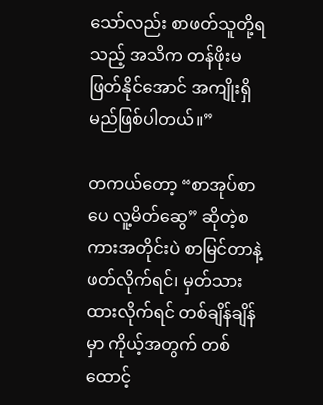သော်လည်း စာဖတ်သူတို့ရသည့် အသိက တန်ဖိုးမဖြတ်နိုင်အောင် အကျိုးရှိမည်ဖြစ်ပါတယ်။”

တကယ်တော့ “စာအုပ်စာပေ လူ့မိတ်ဆွေ” ဆိုတဲ့စကားအတိုင်းပဲ စာမြင်တာနဲ့ဖတ်လိုက်ရင်၊ မှတ်သားထားလိုက်ရင် တစ်ချိန်ချိန်မှာ ကိုယ့်အတွက် တစ်ထောင့်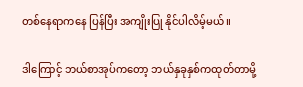တစ်နေရာကနေ ပြန်ပြီး အကျိုးပြု နိုင်ပါလိမ့်မယ်။

ဒါကြောင့် ဘယ်စာအုပ်ကတော့ ဘယ်နှခုနှစ်ကထုတ်တာမို့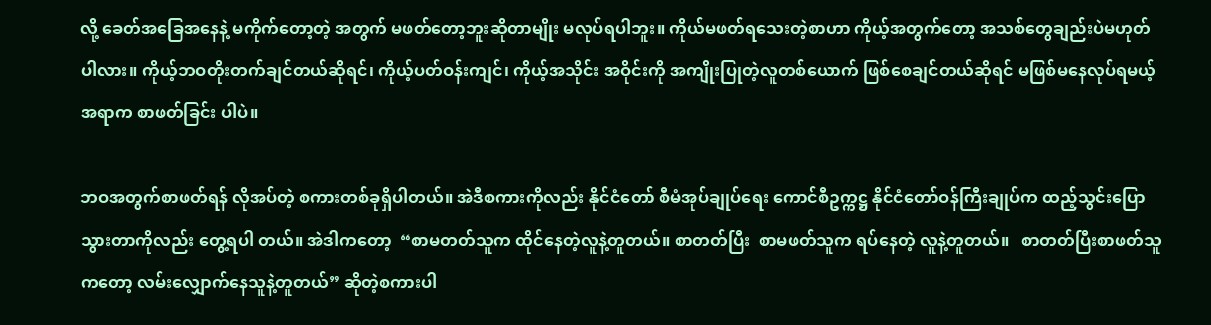လို့ ခေတ်အခြေအနေနဲ့ မကိုက်တော့တဲ့ အတွက် မဖတ်တော့ဘူးဆိုတာမျိုး မလုပ်ရပါဘူး။ ကိုယ်မဖတ်ရသေးတဲ့စာဟာ ကိုယ့်အတွက်တော့ အသစ်တွေချည်းပဲမဟုတ်ပါလား။ ကိုယ့်ဘဝတိုးတက်ချင်တယ်ဆိုရင်၊ ကိုယ့်ပတ်ဝန်းကျင်၊ ကိုယ့်အသိုင်း အဝိုင်းကို အကျိုးပြုတဲ့လူတစ်ယောက် ဖြစ်စေချင်တယ်ဆိုရင် မဖြစ်မနေလုပ်ရမယ့်အရာက စာဖတ်ခြင်း ပါပဲ။

ဘဝအတွက်စာဖတ်ရန် လိုအပ်တဲ့ စကားတစ်ခုရှိပါတယ်။ အဲဒီစကားကိုလည်း နိုင်ငံတော် စီမံအုပ်ချုပ်ရေး ကောင်စီဥက္ကဋ္ဌ နိုင်ငံတော်ဝန်ကြီးချုပ်က ထည့်သွင်းပြောသွားတာကိုလည်း တွေ့ရပါ တယ်။ အဲဒါကတော့  “စာမတတ်သူက ထိုင်နေတဲ့လူနဲ့တူတယ်။ စာတတ်ပြီး  စာမဖတ်သူက ရပ်နေတဲ့ လူနဲ့တူတယ်။   စာတတ်ပြီးစာဖတ်သူကတော့ လမ်းလျှောက်နေသူနဲ့တူတယ်” ဆိုတဲ့စကားပါ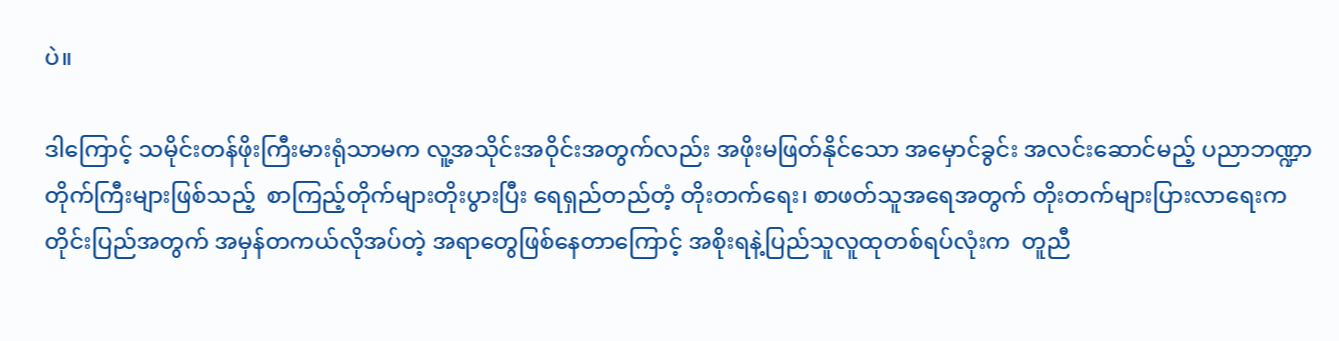ပဲ။

ဒါကြောင့် သမိုင်းတန်ဖိုးကြီးမားရုံသာမက လူ့အသိုင်းအဝိုင်းအတွက်လည်း အဖိုးမဖြတ်နိုင်သော အမှောင်ခွင်း အလင်းဆောင်မည့် ပညာဘဏ္ဍာတိုက်ကြီးများဖြစ်သည့်  စာကြည့်တိုက်များတိုးပွားပြီး ရေရှည်တည်တံ့ တိုးတက်ရေး၊ စာဖတ်သူအရေအတွက် တိုးတက်များပြားလာရေးက တိုင်းပြည်အတွက် အမှန်တကယ်လိုအပ်တဲ့ အရာတွေဖြစ်နေတာကြောင့် အစိုးရနဲ့ပြည်သူလူထုတစ်ရပ်လုံးက  တူညီ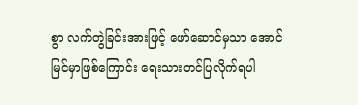စွာ လက်တွဲခြင်းအားဖြင့် ဖော်ဆောင်မှသာ အောင်မြင်မှာဖြစ်ကြောင်း ရေးသားတင်ပြလိုက်ရပါ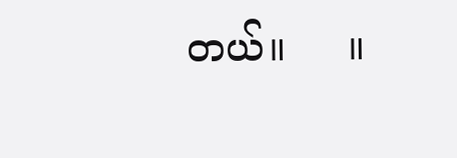တယ်။     ။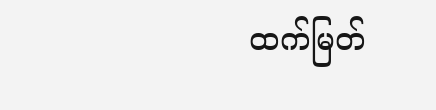ထက်မြတ်